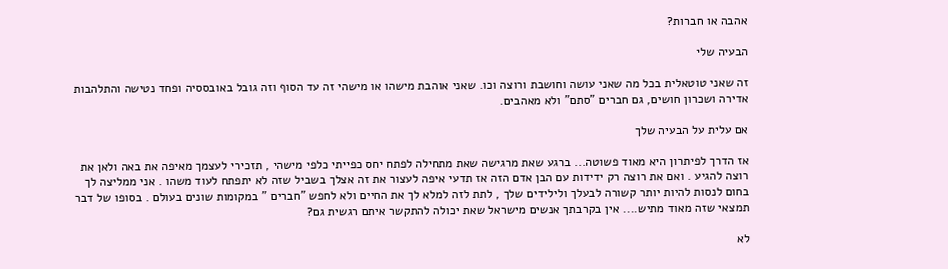אהבה או חברות?

הבעיה שלי

זה שאני טוטאלית בכל מה שאני עושה וחושבת ורוצה וכו. שאני אוהבת מישהו או מישהי זה עד הסוף וזה גובל באובססיה ופחד נטישה והתלהבות אדירה ושכרון חושים, גם חברים "סתם" ולא מאהבים.

אם עלית על הבעיה שלך

אז הדרך לפיתרון היא מאוד פשוטה... ברגע שאת מרגישה שאת מתחילה לפתח יחס כפייתי כלפי מישהי , תזכירי לעצמך מאיפה את באה ולאן את רוצה להגיע . ואם את רוצה רק ידידות עם הבן אדם הזה אז תדעי איפה לעצור את זה אצלך בשביל שזה לא יתפתח לעוד משהו . אני ממליצה לך בחום לנסות להיות יותר קשורה לבעלך ולילידים שלך , לתת לזה למלא לך את החיים ולא לחפש "חברים " במקומות שונים בעולם . בסופו של דבר תמצאי שזה מאוד מתיש.... אין בקרבתך אנשים מישראל שאת יכולה להתקשר איתם רגשית גם?

לא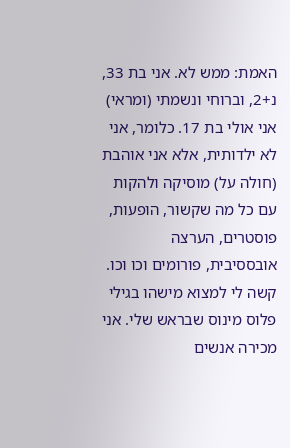האמת: ממש לא. אני בת 33, נ+2, וברוחי ונשמתי (ומראי) אני אולי בת 17. כלומר, אני לא ילדותית, אלא אני אוהבת (חולה על) מוסיקה ולהקות עם כל מה שקשור, הופעות, פוסטרים, הערצה אובססיבית, פורומים וכו וכו. קשה לי למצוא מישהו בגילי פלוס מינוס שבראש שלי. אני מכירה אנשים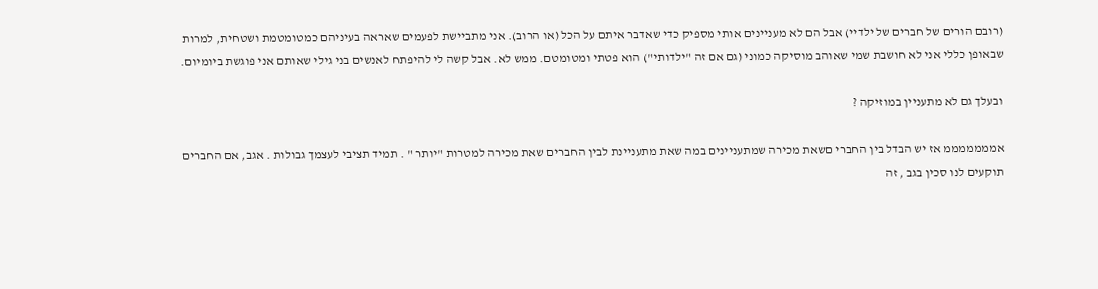(רובם הורים של חברים של ילדיי) אבל הם לא מעניינים אותי מספיק כדי שאדבר איתם על הכל (או הרוב). אני מתביישת לפעמים שאראה בעיניהם כמטומטמת ושטחית, למרות שבאופן כללי אני לא חושבת שמי שאוהב מוסיקה כמוני (גם אם זה "ילדותי") הוא פטתי ומטומטם. ממש לא. אבל קשה לי להיפתח לאנשים בני גילי שאותם אני פוגשת ביומיום.

ובעלך גם לא מתעניין במוזיקה ?

אמממממממ אז יש הבדל בין החברי םשאת מכירה שמתעניינים במה שאת מתעניינת לבין החברים שאת מכירה למטרות "יותר " . תמיד תציבי לעצמך גבולות . אגב, אם החברים תוקעים לנו סכין בגב , זה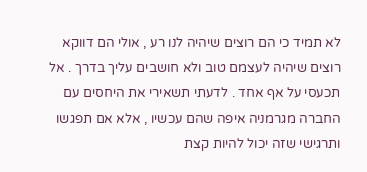לא תמיד כי הם רוצים שיהיה לנו רע , אולי הם דווקא רוצים שיהיה לעצמם טוב ולא חושבים עליך בדרך . אל תכעסי על אף אחד . לדעתי תשאירי את היחסים עם החברה מגרמניה איפה שהם עכשיו , אלא אם תפגשו ותרגישי שזה יכול להיות קצת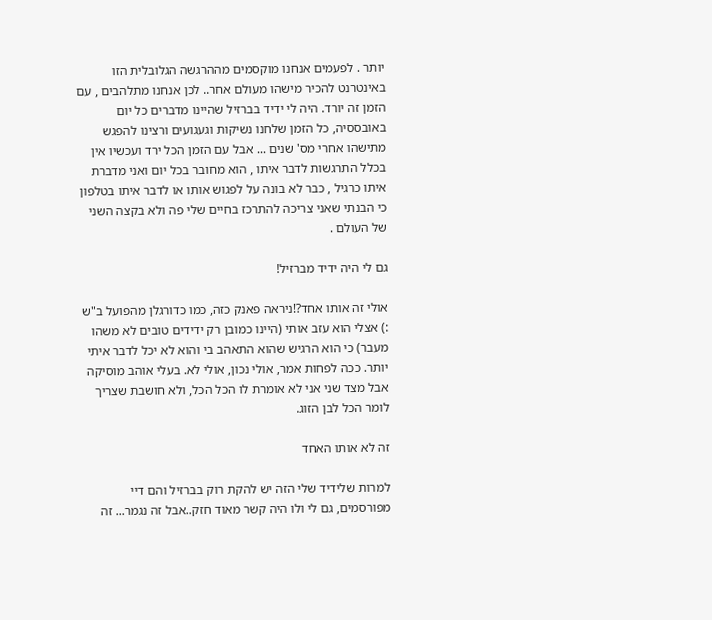יותר . לפעמים אנחנו מוקסמים מההרגשה הגלובלית הזו באינטרנט להכיר מישהו מעולם אחר.. לכן אנחנו מתלהבים , עם הזמן זה יורד. היה לי ידיד בברזיל שהיינו מדברים כל יום באובססיה, כל הזמן שלחנו נשיקות וגעגועים ורצינו להפגש מתישהו אחרי מס' שנים ... אבל עם הזמן הכל ירד ועכשיו אין בכלל התרגשות לדבר איתו , הוא מחובר בכל יום ואני מדברת איתו כרגיל , כבר לא בונה על לפגוש אותו או לדבר איתו בטלפון כי הבנתי שאני צריכה להתרכז בחיים שלי פה ולא בקצה השני של העולם .

גם לי היה ידיד מברזיל!

אולי זה אותו אחד?!ניראה פאנק כזה, כמו כדורגלן מהפועל ב"ש :) אצלי הוא עזב אותי (היינו כמובן רק ידידים טובים לא משהו מעבר) כי הוא הרגיש שהוא התאהב בי והוא לא יכל לדבר איתי יותר. ככה לפחות אמר, אולי נכון, אולי לא. בעלי אוהב מוסיקה אבל מצד שני אני לא אומרת לו הכל הכל, ולא חושבת שצריך לומר הכל לבן הזוג.

זה לא אותו האחד

למרות שלידיד שלי הזה יש להקת רוק בברזיל והם דיי מפורסמים, גם לי ולו היה קשר מאוד חזק..אבל זה נגמר... זה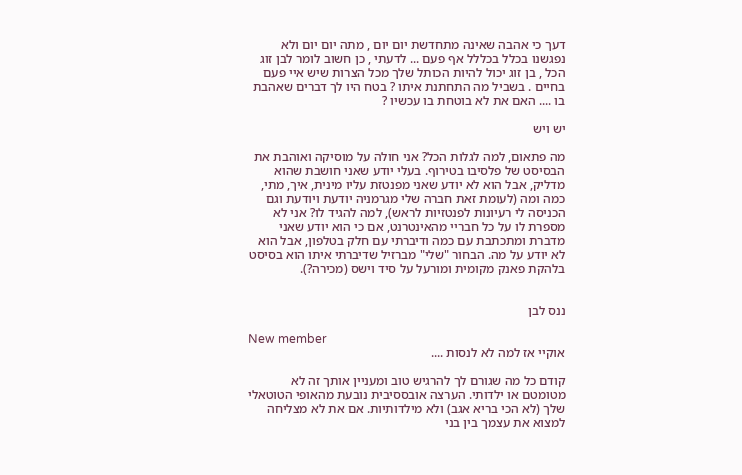דעך כי אהבה שאינה מתחדשת יום יום , מתה יום יום ולא נפגשנו בכלל בכללל אף פעם ... לדעתי , כן חשוב לומר לבן זוג הכל , בן זוג יכול להיות הכותל שלך מכל הצרות שיש איי פעם בחיים . בשביל מה התחתנת איתו ? בטח היו לך דברים שאהבת בו .... האם את לא בוטחת בו עכשיו ?

יש ויש

מה פתאום, למה לגלות הכל? אני חולה על מוסיקה ואוהבת את הבסיסט של פלסיבו בטירוף. בעלי יודע שאני חושבת שהוא מדליק, אבל הוא לא יודע שאני מפנטזת עליו מינית, איך, מתי, כמה ומה (לעומת זאת חברה שלי מגרמניה יודעת ויודעת וגם הכניסה לי רעיונות לפנטזיות לראש), למה להגיד לו? אני לא מספרת לו על כל חבריי מהאינטרנט, אם כי הוא יודע שאני מדברת ומתכתבת עם כמה ודיברתי עם חלק בטלפון, אבל הוא לא יודע על מה. הבחור "שלי" מברזיל שדיברתי איתו הוא בסיסט בלהקת פאנק מקומית ומורעל על סיד וישס (מכירה?).


ננס לבן

New member
אוקיי אז למה לא לנסות ....

קודם כל מה שגורם לך להרגיש טוב ומעניין אותך זה לא מטומטם או ילדותי. הערצה אובססיבית נובעת מהאופי הטוטאלי שלך (לא הכי בריא אגב) ולא מילדותיות. אם את לא מצליחה למצוא את עצמך בין בני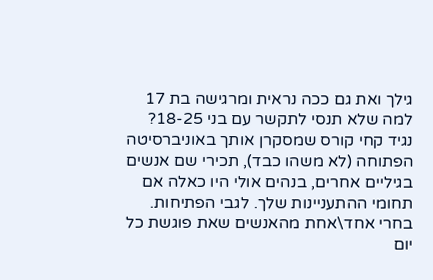גילך ואת גם ככה נראית ומרגישה בת 17 למה שלא תנסי לתקשר עם בני 18-25? נגיד קחי קורס שמסקרן אותך באוניברסיטה הפתוחה (לא משהו כבד), תכירי שם אנשים בגיליים אחרים, בנהים אולי היו כאלה אם תחומי ההתעניינות שלך. לגבי הפתיחות. בחרי אחד\אחת מהאנשים שאת פוגשת כל יום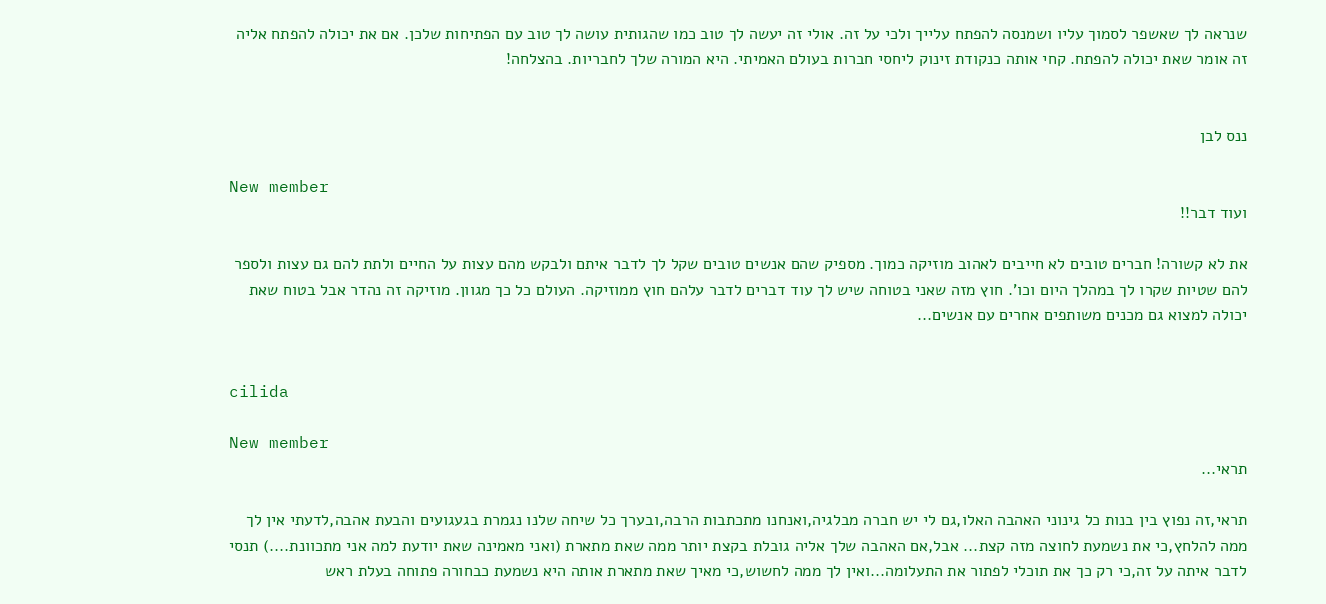שנראה לך שאשפר לסמוך עליו ושמנסה להפתח עלייך ולכי על זה. אולי זה יעשה לך טוב כמו שהגותית עושה לך טוב עם הפתיחות שלכן. אם את יכולה להפתח אליה זה אומר שאת יכולה להפתח. קחי אותה כנקודת זינוק ליחסי חברות בעולם האמיתי. היא המורה שלך לחבריות. בהצלחה!


ננס לבן

New member
ועוד דבר!!

את לא קשורה! חברים טובים לא חייבים לאהוב מוזיקה כמוך. מספיק שהם אנשים טובים שקל לך לדבר איתם ולבקש מהם עצות על החיים ולתת להם גם עצות ולספר להם שטיות שקרו לך במהלך היום וכו'. חוץ מזה שאני בטוחה שיש לך עוד דברים לדבר עלהם חוץ ממוזיקה. העולם כל כך מגוון. מוזיקה זה נהדר אבל בטוח שאת יכולה למצוא גם מכנים משותפים אחרים עם אנשים...


cilida

New member
תראי...

תראי,זה נפוץ בין בנות כל גינוני האהבה האלו,גם לי יש חברה מבלגיה,ואנחנו מתכתבות הרבה,ובערך כל שיחה שלנו נגמרת בגעגועים והבעת אהבה,לדעתי אין לך ממה להלחץ,כי את נשמעת לחוצה מזה קצת... אבל,אם האהבה שלך אליה גובלת בקצת יותר ממה שאת מתארת (ואני מאמינה שאת יודעת למה אני מתכוונת....) תנסי לדבר איתה על זה,כי רק כך את תוכלי לפתור את התעלומה...ואין לך ממה לחשוש,כי מאיך שאת מתארת אותה היא נשמעת כבחורה פתוחה בעלת ראש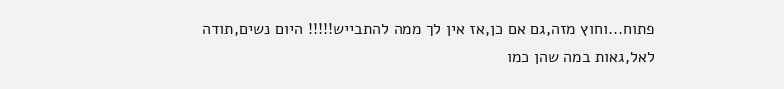פתוח...וחוץ מזה,גם אם כן,אז אין לך ממה להתבייש!!!!! היום נשים,תודה לאל,גאות במה שהן כמו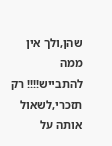שהן,ולך אין ממה להתבייש!!!! רק תזכרי,לשאול אותה על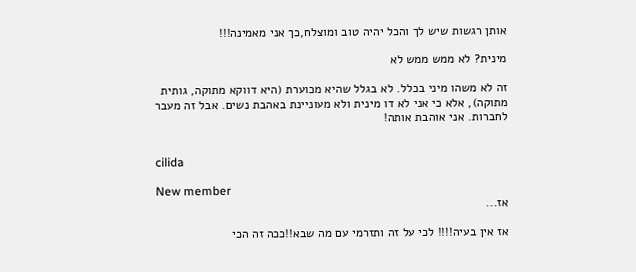אותן רגשות שיש לך והכל יהיה טוב ומוצלח,כך אני מאמינה!!!

מינית? לא ממש ממש לא

זה לא משהו מיני בכלל. לא בגלל שהיא מכוערת (היא דווקא מתוקה, גותית מתוקה), אלא כי אני לא דו מינית ולא מעוניינת באהבת נשים. אבל זה מעבר לחברות. אני אוהבת אותה!


cilida

New member
אז...

אז אין בעיה!!!! לכי על זה ותזרמי עם מה שבא!!ככה זה הכי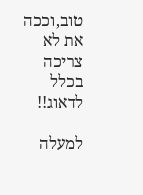טוב,וככה את לא צריכה בכלל לדאוג!!

למעלה